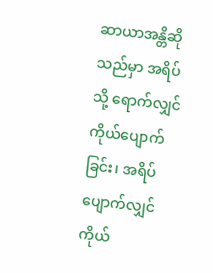ဆာယာအန္တိဆိုသည်မှာ အရိပ်သို့ ရောက်လျှင် ကိုယ်ပျောက်ခြင်း၊ အရိပ်ပျောက်လျှင် ကိုယ်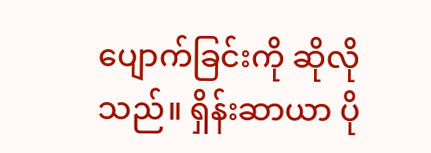ပျောက်ခြင်းကို ဆိုလိုသည်။ ရှိန်းဆာယာ ပို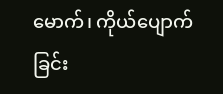မောက်၊ ကိုယ်ပျောက်ခြင်း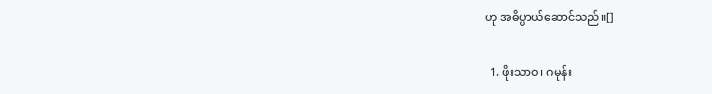ဟု အဓိပ္ပာယ်ဆောင်သည်။[]

  1. ဖိုးသာဝ၊ ဂမုန်း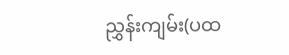ညွှန်းကျမ်း(ပထ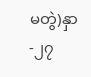မတွဲ)နှာ-၂၇